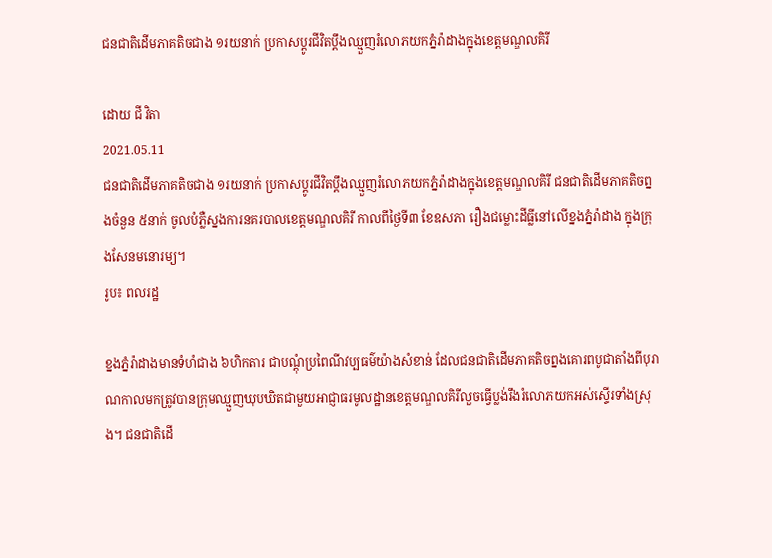ជនជាតិដើមភាគតិចជាង ១រយនាក់ ប្រកាសប្ដូរជីវិតប្ដឹងឈ្មួញរំលោភយកភ្នំរ៉ាដាងក្នុងខេត្តមណ្ឌលគិរី

ដោយ ជី វិតា
2021.05.11
ជនជាតិដើមភាគតិចជាង ១រយនាក់ ប្រកាសប្ដូរជីវិតប្ដឹងឈ្មួញរំលោភយកភ្នំរ៉ាដាងក្នុងខេត្តមណ្ឌលគិរី ជនជាតិដើមភាគតិចព្នងចំនួន ៥នាក់ ចូលបំភ្លឺស្នងការនគរបាលខេត្តមណ្ឌលគិរី កាលពីថ្ងៃទី៣ ខែឧសភា រឿងជម្លោះដីធ្លីនៅលើខ្នងភ្នំរ៉ាដាង ក្នុងក្រុងសែនមនោរម្យ។
រូប៖ ពលរដ្ឋ

ខ្នងភ្នំរ៉ាដាងមានទំហំជាង ៦ហិកតារ ជាបណ្ដុំប្រពៃណីវប្បធម៌យ៉ាងសំខាន់ ដែលជនជាតិដើមភាគតិចព្នងគោរពបូជាតាំងពីបុរាណកាលមកត្រូវបានក្រុមឈ្មួញឃុបឃិតជាមួយអាជ្ញាធរមូលដ្ឋានខេត្តមណ្ឌលគិរីលួចធ្វើប្លង់រឹងរំលោភយកអស់ស្ទើរទាំងស្រុង។ ជនជាតិដើ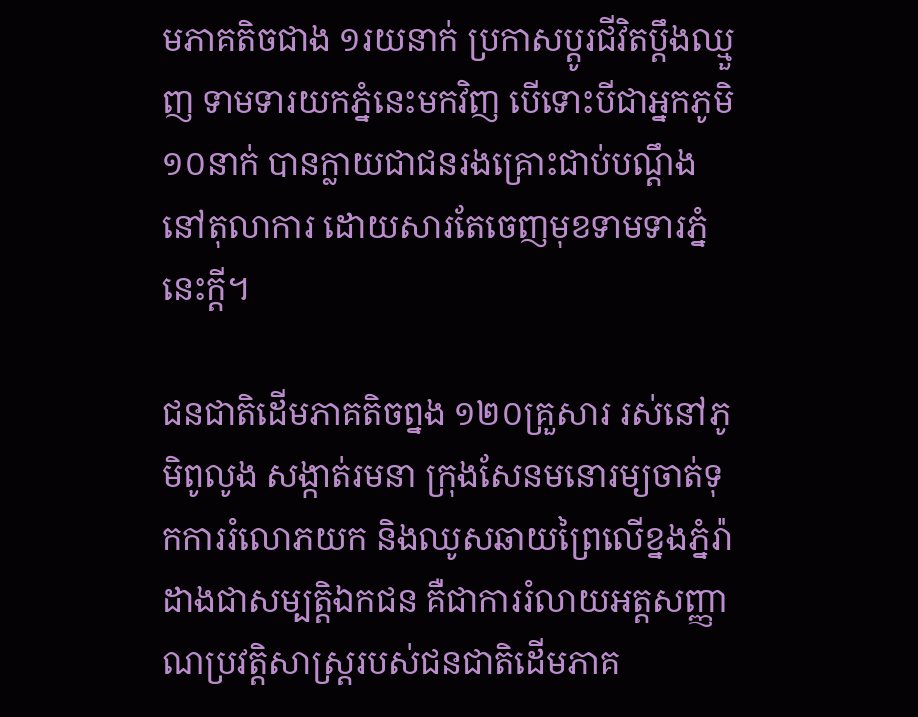មភាគតិចជាង ១រយនាក់ ប្រកាសប្ដូរជីវិតប្ដឹងឈ្មួញ ទាមទារយកភ្នំនេះមកវិញ បើទោះបីជាអ្នកភូមិ ១០នាក់ បានក្លាយជាជនរងគ្រោះជាប់បណ្ដឹងនៅតុលាការ ដោយសារតែចេញមុខទាមទារភ្នំនេះក្ដី។

ជនជាតិដើមភាគតិចព្នង ១២០គ្រួសារ រស់នៅភូមិពូលូង សង្កាត់រមនា ក្រុងសែនមនោរម្យចាត់ទុកការរំលោភយក និងឈូសឆាយព្រៃលើខ្នងភ្នំរ៉ាដាងជាសម្បត្តិឯកជន គឺជាការរំលាយអត្តសញ្ញាណប្រវត្តិសាស្ត្ររបស់ជនជាតិដើមភាគ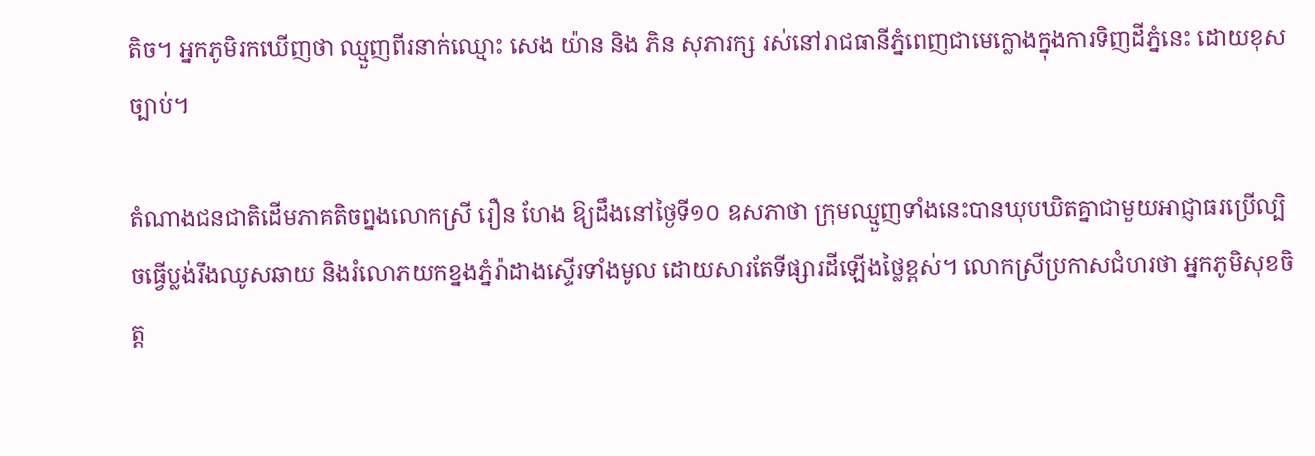តិច។ អ្នកភូមិរកឃើញថា ឈ្មួញពីរនាក់ឈ្មោះ សេង យ៉ាន និង ភិន សុភារក្ស រស់នៅរាជធានីភ្នំពេញជាមេក្លោងក្នុងការទិញដីភ្នំនេះ ដោយខុសច្បាប់។

តំណាងជនជាតិដើមភាគតិចព្នងលោកស្រី រឿន ហែង ឱ្យដឹងនៅថ្ងៃទី១០ ឧសភាថា ក្រុមឈ្មួញទាំងនេះបានឃុបឃិតគ្នាជាមួយអាជ្ញាធរប្រើល្បិចធ្វើប្លង់រឹងឈូសឆាយ និងរំលោភយកខ្នងភ្នំរ៉ាដាងស្ទើរទាំងមូល ដោយសារតែទីផ្សារដីឡើងថ្លៃខ្ពស់។ លោកស្រីប្រកាសជំហរថា អ្នកភូមិសុខចិត្ត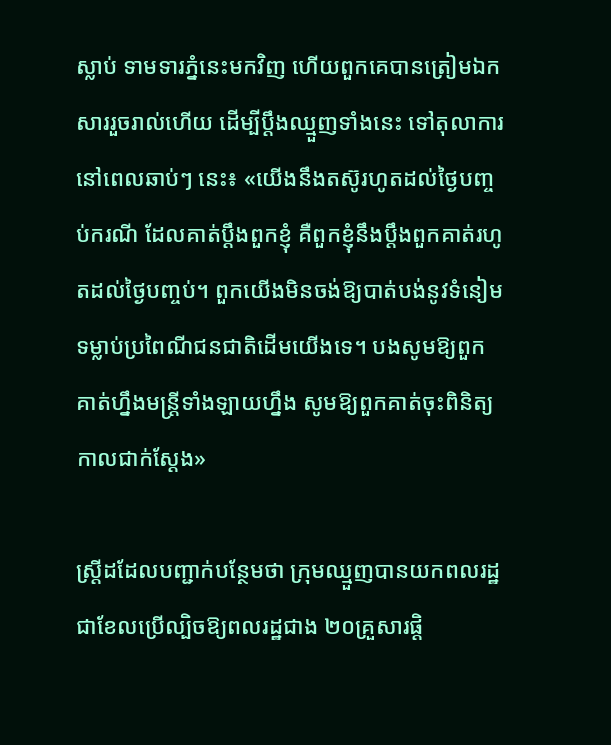ស្លាប់ ទាមទារភ្នំនេះមកវិញ ហើយពួកគេបានត្រៀមឯកសាររួចរាល់ហើយ ដើម្បីប្ដឹងឈ្មួញទាំងនេះ ទៅតុលាការ នៅពេលឆាប់ៗ នេះ៖ «យើងនឹងតស៊ូរហូតដល់ថ្ងៃបញ្ចប់ករណី ដែលគាត់ប្ដឹងពួកខ្ញុំ គឺពួកខ្ញុំនឹងប្ដឹងពួកគាត់រហូតដល់ថ្ងៃបញ្ចប់។ ពួកយើងមិនចង់ឱ្យបាត់បង់នូវទំនៀមទម្លាប់ប្រពៃណីជនជាតិដើមយើងទេ។ បងសូមឱ្យពួកគាត់ហ្នឹងមន្ត្រីទាំងឡាយហ្នឹង សូមឱ្យពួកគាត់ចុះពិនិត្យកាលជាក់ស្ដែង»

ស្ត្រីដដែលបញ្ជាក់បន្ថែមថា ក្រុមឈ្មួញបានយកពលរដ្ឋជាខែលប្រើល្បិចឱ្យពលរដ្ឋជាង ២០គ្រួសារផ្ដិ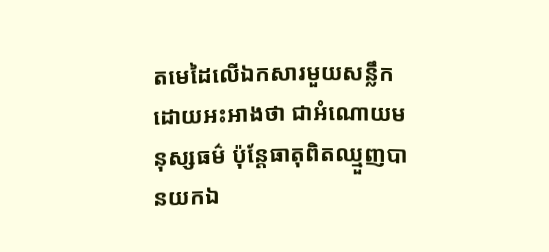តមេដៃលើឯកសារមួយសន្លឹកដោយអះអាងថា ជាអំណោយមនុស្សធម៌ ប៉ុន្តែធាតុពិតឈ្មួញបានយកឯ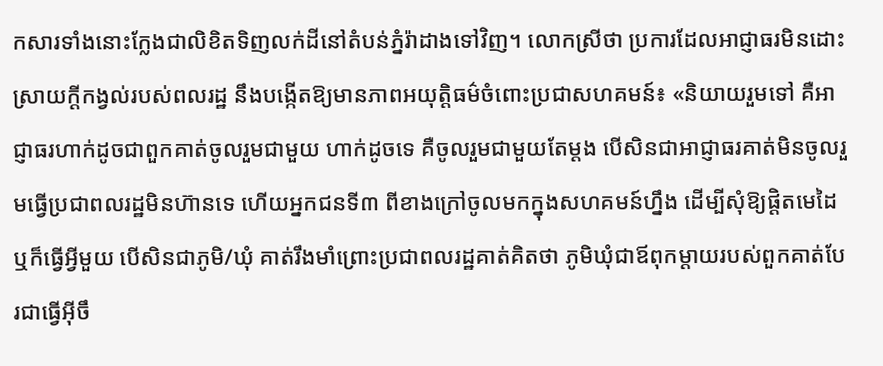កសារទាំងនោះក្លែងជាលិខិតទិញលក់ដីនៅតំបន់ភ្នំរ៉ាដាងទៅវិញ។ លោកស្រីថា ប្រការដែលអាជ្ញាធរមិនដោះស្រាយក្ដីកង្វល់របស់ពលរដ្ឋ នឹងបង្កើតឱ្យមានភាពអយុត្តិធម៌ចំពោះប្រជាសហគមន៍៖ «និយាយរួមទៅ គឺអាជ្ញាធរហាក់ដូចជាពួកគាត់ចូលរួមជាមួយ ហាក់ដូចទេ គឺចូលរួមជាមួយតែម្ដង បើសិនជាអាជ្ញាធរគាត់មិនចូលរួមធ្វើប្រជាពលរដ្ឋមិនហ៊ានទេ ហើយអ្នកជនទី៣ ពីខាងក្រៅចូលមកក្នុងសហគមន៍ហ្នឹង ដើម្បីសុំឱ្យផ្ដិតមេដៃ ឬក៏ធ្វើអ្វីមួយ បើសិនជាភូមិ/ឃុំ គាត់រឹងមាំព្រោះប្រជាពលរដ្ឋគាត់គិតថា ភូមិឃុំជាឪពុកម្ដាយរបស់ពួកគាត់បែរជាធ្វើអ៊ីចឹ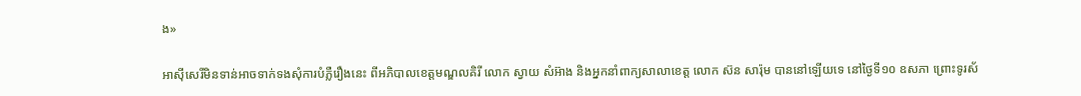ង»

អាស៊ីសេរីមិនទាន់អាចទាក់ទងសុំការបំភ្លឺរឿងនេះ ពីអភិបាលខេត្តមណ្ឌលគិរី លោក ស្វាយ សំអ៊ាង និងអ្នកនាំពាក្យសាលាខេត្ត លោក ស៊ន សារ៉ុម បាននៅឡើយទេ នៅថ្ងៃទី១០ ឧសភា ព្រោះទូរស័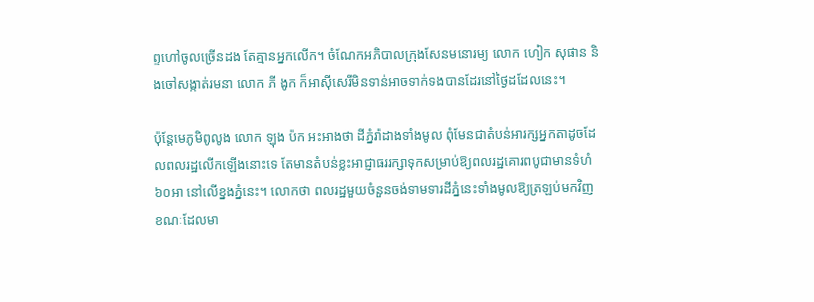ព្ទហៅចូលច្រើនដង តែគ្មានអ្នកលើក។ ចំណែកអភិបាលក្រុងសែនមនោរម្យ លោក ហៀក សុផាន និងចៅសង្កាត់រមនា លោក ភី ងូក ក៏អាស៊ីសេរីមិនទាន់អាចទាក់ទងបានដែរនៅថ្ងៃដដែលនេះ។

ប៉ុន្តែមេភូមិពូលូង លោក ឡុង ប៉ក អះអាងថា ដីភ្នំរ៉ាដាងទាំងមូល ពុំមែនជាតំបន់អារក្សអ្នកតាដូចដែលពលរដ្ឋលើកឡើងនោះទេ តែមានតំបន់ខ្លះអាជ្ញាធររក្សាទុកសម្រាប់ឱ្យពលរដ្ឋគោរពបូជាមានទំហំ ៦០អា នៅលើខ្នងភ្នំនេះ។ លោកថា ពលរដ្ឋមួយចំនួនចង់ទាមទារដីភ្នំនេះទាំងមូលឱ្យត្រឡប់មកវិញ ខណៈដែលមា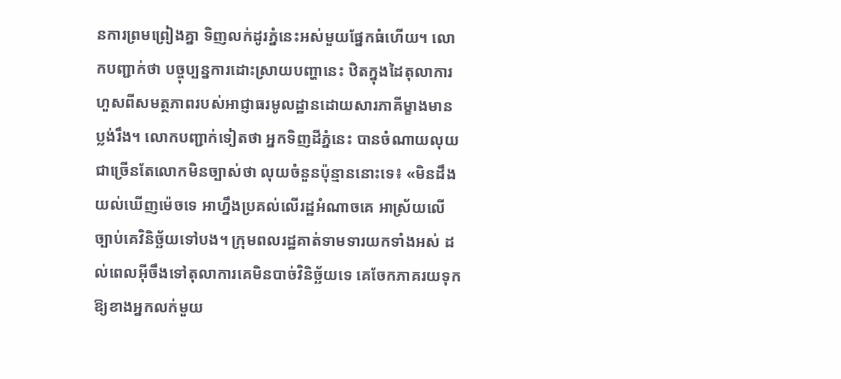នការព្រមព្រៀងគ្នា ទិញលក់ដូរភ្នំនេះអស់មួយផ្នែកធំហើយ។ លោកបញ្ជាក់ថា បច្ចុប្បន្នការដោះស្រាយបញ្ហានេះ ឋិតក្នុងដៃតុលាការហួសពីសមត្ថភាពរបស់អាជ្ញាធរមូលដ្ឋានដោយសារភាគីម្ខាងមានប្លង់រឹង។ លោកបញ្ជាក់ទៀតថា អ្នកទិញដីភ្នំនេះ បានចំណាយលុយជាច្រើនតែលោកមិនច្បាស់ថា លុយចំនួនប៉ុន្មាននោះទេ៖ «មិនដឹងយល់ឃើញម៉េចទេ អាហ្នឹងប្រគល់លើរដ្ឋអំណាចគេ អាស្រ័យលើច្បាប់គេវិនិច្ឆ័យទៅបង។ ក្រុមពលរដ្ឋគាត់ទាមទារយកទាំងអស់ ដល់ពេលអ៊ីចឹងទៅតុលាការគេមិនបាច់វិនិច្ឆ័យទេ គេចែកភាគរយទុកឱ្យខាងអ្នកលក់មួយ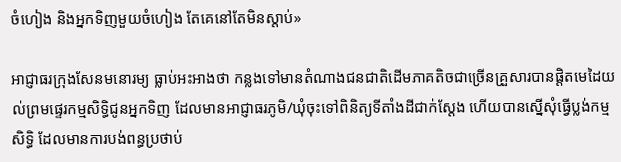ចំហៀង និងអ្នកទិញមួយចំហៀង តែគេនៅតែមិនស្ដាប់»

អាជ្ញាធរក្រុងសែនមនោរម្យ ធ្លាប់អះអាងថា កន្លងទៅមានតំណាងជនជាតិដើមភាគតិចជាច្រើនគ្រួសារបានផ្ដិតមេដៃយល់ព្រមផ្ទេរកម្មសិទ្ធិជូនអ្នកទិញ ដែលមានអាជ្ញាធរភូមិ/ឃុំចុះទៅពិនិត្យទីតាំងដីជាក់ស្ដែង ហើយបានស្នើសុំធ្វើប្លង់កម្មសិទ្ធិ ដែលមានការបង់ពន្ធប្រថាប់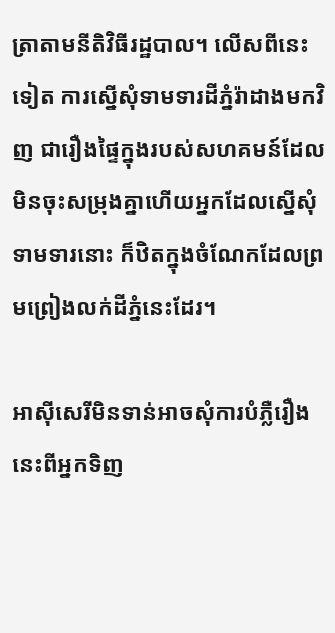ត្រាតាមនីតិវិធីរដ្ឋបាល។ លើសពីនេះទៀត ការស្នើសុំទាមទារដីភ្នំរ៉ាដាងមកវិញ ជារឿងផ្ទៃក្នុងរបស់សហគមន៍ដែលមិនចុះសម្រុងគ្នាហើយអ្នកដែលស្នើសុំទាមទារនោះ ក៏ឋិតក្នុងចំណែកដែលព្រមព្រៀងលក់ដីភ្នំនេះដែរ។

អាស៊ីសេរីមិនទាន់អាចសុំការបំភ្លឺរឿងនេះពីអ្នកទិញ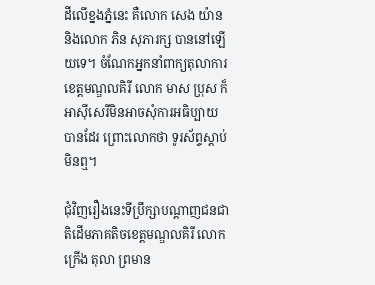ដីលើខ្នងភ្នំនេះ គឺលោក សេង យ៉ាន និងលោក ភិន សុភារក្ស បាននៅឡើយទេ។ ចំណែកអ្នកនាំពាក្យតុលាការខេត្តមណ្ឌលគិរី លោក មាស ប្រុស ក៏អាស៊ីសេរីមិនអាចសុំការអធិប្បាយបានដែរ ព្រោះលោកថា ទូរស័ព្ទស្ដាប់មិនឮ។

ជុំវិញរឿងនេះទីប្រឹក្សាបណ្ដាញជនជាតិដើមភាគតិចខេត្តមណ្ឌលគិរី លោក ក្រើង តុលា ព្រមាន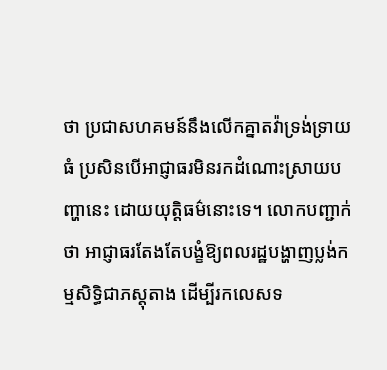ថា ប្រជាសហគមន៍នឹងលើកគ្នាតវ៉ាទ្រង់ទ្រាយធំ ប្រសិនបើអាជ្ញាធរមិនរកដំណោះស្រាយបញ្ហានេះ ដោយយុត្តិធម៌នោះទេ។ លោកបញ្ជាក់ថា អាជ្ញាធរតែងតែបង្ខំឱ្យពលរដ្ឋបង្ហាញប្លង់កម្មសិទ្ធិជាភស្តុតាង ដើម្បីរកលេសទ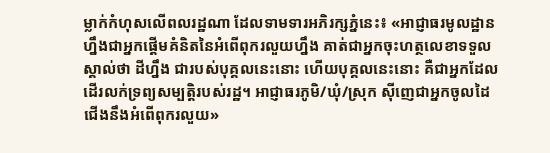ម្លាក់កំហុសលើពលរដ្ឋណា ដែលទាមទារអភិរក្សភ្នំនេះ៖ «អាជ្ញាធរមូលដ្ឋានហ្នឹងជាអ្នកផ្ដើមគំនិតនៃអំពើពុករលួយហ្នឹង គាត់ជាអ្នកចុះហត្ថលេខាទទួលស្គាល់ថា ដីហ្នឹង ជារបស់បុគ្គលនេះនោះ ហើយបុគ្គលនេះនោះ គឺជាអ្នកដែលដើរលក់ទ្រព្យសម្បត្តិរបស់រដ្ឋ។ អាជ្ញាធរភូមិ/ឃុំ/ស្រុក ស៊ីញេជាអ្នកចូលដៃជើងនឹងអំពើពុករលួយ»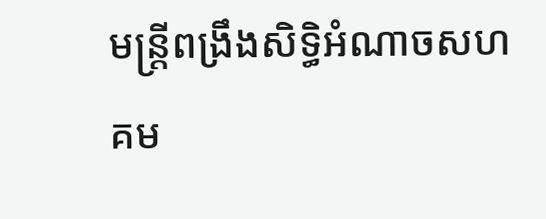មន្ត្រីពង្រឹងសិទ្ធិអំណាចសហគម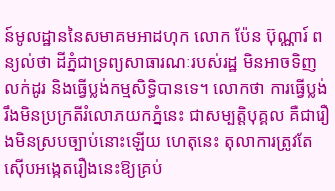ន៍មូលដ្ឋាននៃសមាគមអាដហុក លោក ប៉ែន ប៊ុណ្ណារ៍ ពន្យល់ថា ដីភ្នំជាទ្រព្យសាធារណៈរបស់រដ្ឋ មិនអាចទិញលក់ដូរ និងធ្វើប្លង់កម្មសិទ្ធិបានទេ។ លោកថា ការធ្វើប្លង់រឹងមិនប្រក្រតីរំលោភយកភ្នំនេះ ជាសម្បត្តិបុគ្គល គឺជារឿងមិនស្របច្បាប់នោះឡើយ ហេតុនេះ តុលាការត្រូវតែស៊ើបអង្កេតរឿងនេះឱ្យគ្រប់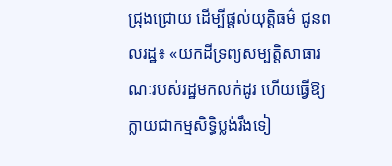ជ្រុងជ្រោយ ដើម្បីផ្តល់យុត្តិធម៌ ជូនពលរដ្ឋ៖ «យកដីទ្រព្យសម្បត្តិសាធារណៈរបស់រដ្ឋមកលក់ដូរ ហើយធ្វើឱ្យក្លាយជាកម្មសិទ្ធិប្លង់រឹងទៀ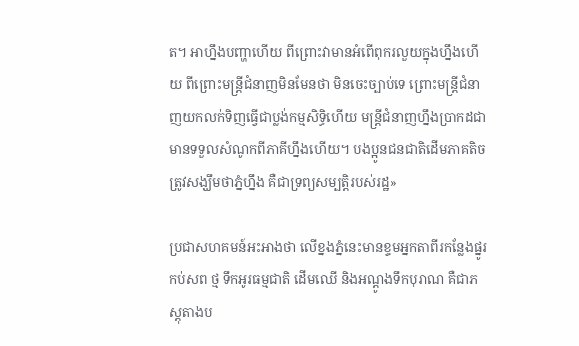ត។ អាហ្នឹងបញ្ហាហើយ ពីព្រោះវាមានអំពើពុករលួយក្នុងហ្នឹងហើយ ពីព្រោះមន្ត្រីជំនាញមិនមែនថា មិនចេះច្បាប់ទេ ព្រោះមន្ត្រីជំនាញយកលក់ទិញធ្វើជាប្លង់កម្មសិទ្ធិហើយ មន្ត្រីជំនាញហ្នឹងប្រាកដជាមានទទួលសំណូកពីភាគីហ្នឹងហើយ។ បងប្អូនជនជាតិដើមភាគតិច ត្រូវសង្ឃឹមថាភ្នំហ្នឹង គឺជាទ្រព្យសម្បត្តិរបស់រដ្ឋ»

ប្រជាសហគមន៍អះអាងថា លើខ្នងភ្នំនេះមានខ្ទមអ្នកតាពីរកន្លែងផ្នូរកប់សព ថ្ម ទឹកអូរធម្មជាតិ ដើមឈើ និងអណ្ដូងទឹកបុរាណ គឺជាភស្តុតាងប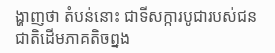ង្ហាញថា តំបន់នោះ ជាទីសក្ការបូជារបស់ជនជាតិដើមភាគតិចព្នង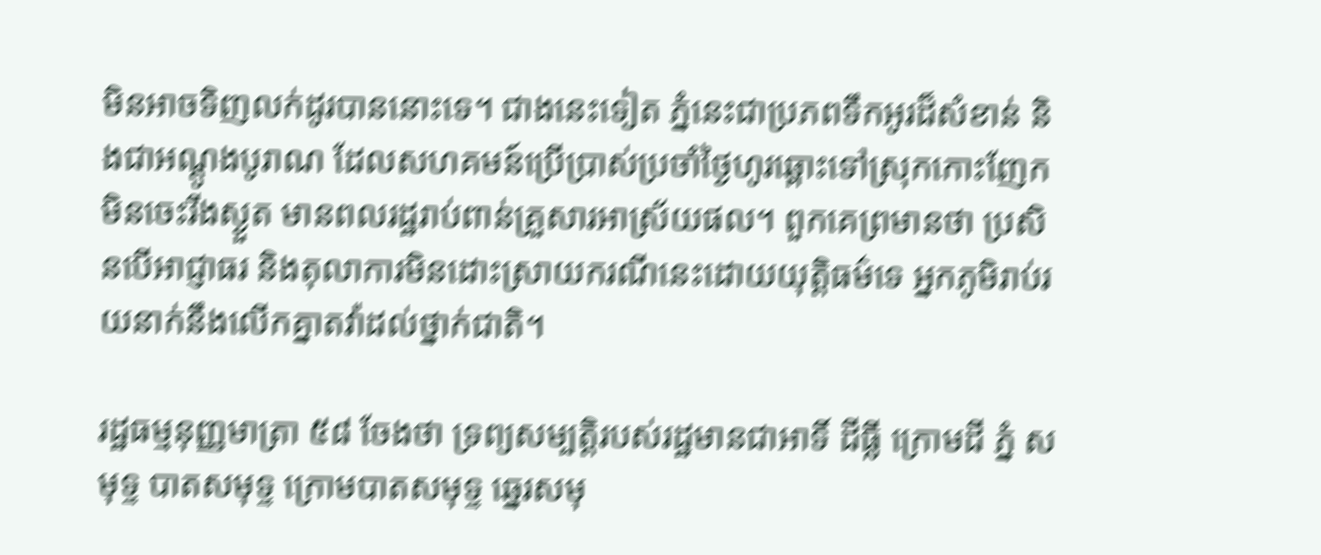មិនអាចទិញលក់ដូរបាននោះទេ។ ជាងនេះទៀត ភ្នំនេះជាប្រភពទឹកអូរដ៏សំខាន់ និងជាអណ្ដូងបូរាណ ដែលសហគមន៍ប្រើប្រាស់ប្រចាំថ្ងៃហូរឆ្ពោះទៅស្រុកកោះញែកមិនចេះរីងស្ងួត មានពលរដ្ឋរាប់ពាន់គ្រួសារអាស្រ័យផល។ ពួកគេព្រមានថា ប្រសិនបើអាជ្ញាធរ និងតុលាការមិនដោះស្រាយករណីនេះដោយយុត្តិធម៌ទេ អ្នកភូមិរាប់រយនាក់នឹងលើកគ្នាតវ៉ាដល់ថ្នាក់ជាតិ។

រដ្ឋធម្មនុញ្ញមាត្រា ៥៨ ចែងថា ទ្រព្យសម្បត្តិរបស់រដ្ឋមានជាអាទិ៍ ដីធ្លី ក្រោមដី ភ្នំ សមុទ្ទ បាតសមុទ្ទ ក្រោមបាតសមុទ្ទ ឆ្នេរសមុ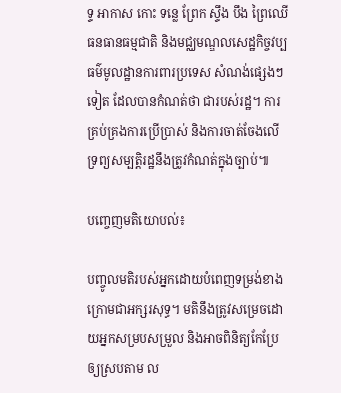ទ្ទ អាកាស កោះ ទន្លេ ព្រែក ស្ទឹង បឹង ព្រៃឈើ ធនធានធម្មជាតិ និងមជ្ឈមណ្ឌលសេដ្ឋកិច្ចវប្បធម៌មូលដ្ឋានការពារប្រទេស សំណង់ផ្សេងៗ ទៀត ដែលបានកំណត់ថា ជារបស់រដ្ឋ។ ការគ្រប់គ្រងការប្រើប្រាស់ និងការចាត់ចែងលើទ្រព្យសម្បត្តិរដ្ឋនឹងត្រូវកំណត់ក្នុងច្បាប់៕

បញ្ចេញមតិយោបល់៖

បញ្ចូលមតិរបស់អ្នកដោយបំពេញទម្រង់ខាងក្រោមជាអក្សរសុទ្ធ។ មតិនឹងត្រូវសម្រេចដោយអ្នកសម្របសម្រួល និងអាចពិនិត្យកែប្រែឲ្យស្របតាម ល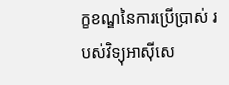ក្ខខណ្ឌនៃការប្រើប្រាស់ របស់វិទ្យុអាស៊ីសេ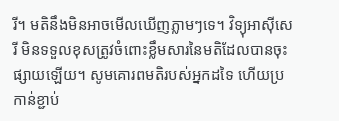រី។ មតិនឹងមិនអាចមើលឃើញភ្លាមៗទេ។ វិទ្យុអាស៊ីសេរី មិនទទួលខុសត្រូវចំពោះខ្លឹមសារនៃមតិដែលបានចុះផ្សាយឡើយ។ សូមគោរពមតិរបស់អ្នកដទៃ ហើយប្រកាន់ខ្ជាប់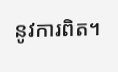នូវការពិត។